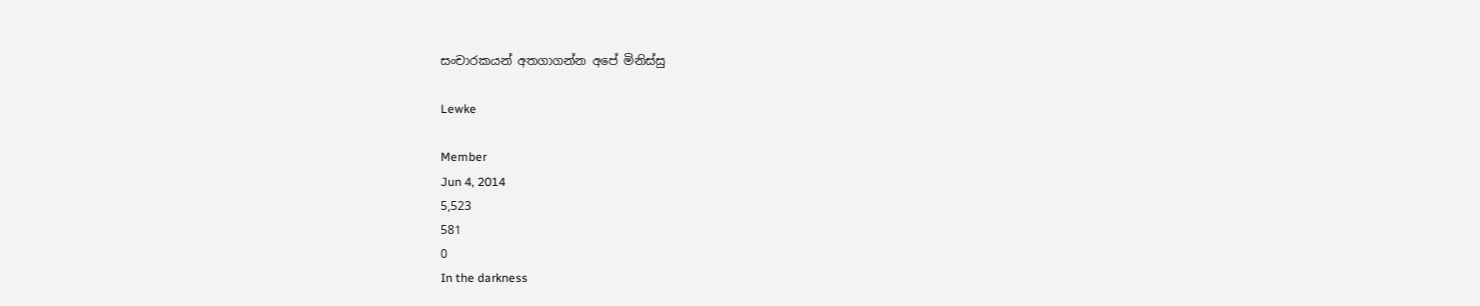සංචාරකයන් අතගාගන්න අපේ මිනිස්සු

Lewke

Member
Jun 4, 2014
5,523
581
0
In the darkness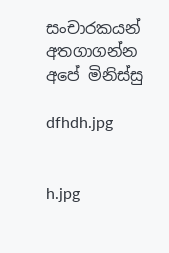සංචාරකයන් අතගාගන්න අපේ මිනිස්සු

dfhdh.jpg


h.jpg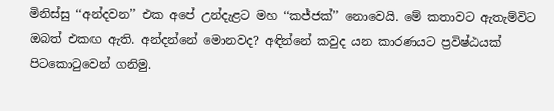මිනිස්සු ‘‘අන්දවන’’ එක අපේ උන්දැළට මහ ‘‘කජ්ජක්’’ නොවෙයි. මේ කතාවට ඇතැම්විට ඔබත් එකඟ ඇති. අන්දන්නේ මොනවද? අඳින්නේ කවුද යන කාරණයට ප්‍රවිෂ්ඨයක් පිටකොටුවෙන් ගනිමු.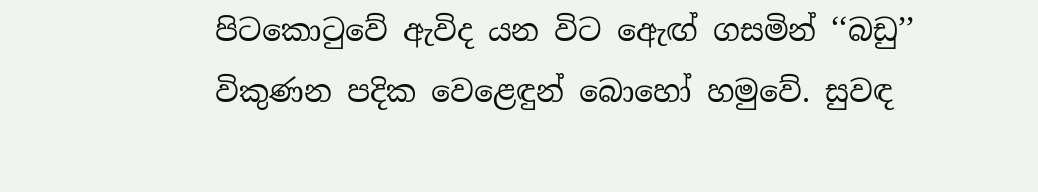පිටකොටුවේ ඇවිද යන විට ඇෙඟ් ගසමින් ‘‘බඩු’’ විකුණන පදික වෙළෙඳුන් බොහෝ හමුවේ. සුවඳ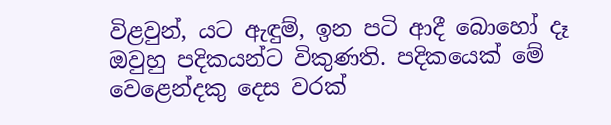විළවුන්, යට ඇඳුම්, ඉන පටි ආදී බොහෝ දෑ ඔවුහු පදිකයන්ට විකුණති. පදිකයෙක් මේ වෙළෙන්දකු දෙස වරක්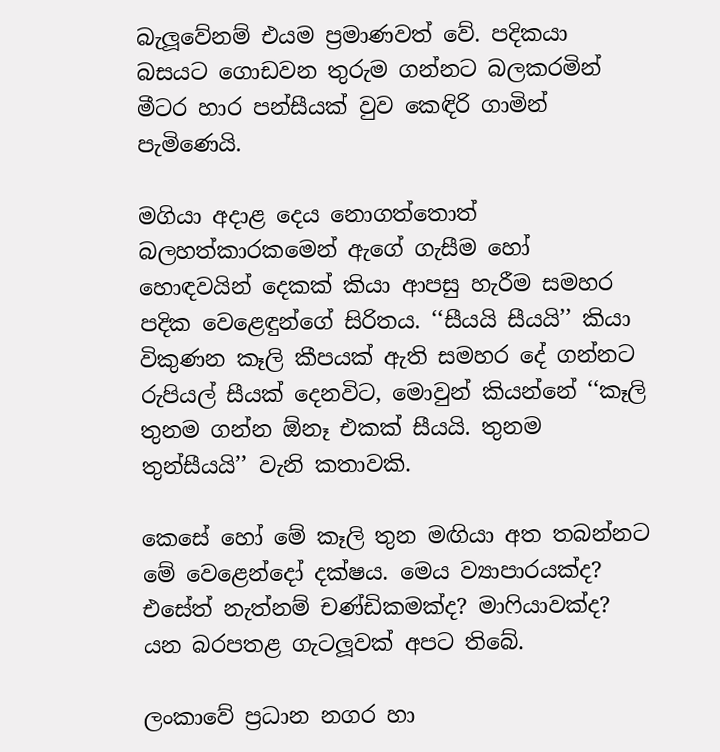බැලූවේනම් එයම ප්‍රමාණවත් වේ. පදිකයා බසයට ගොඩවන තුරුම ගන්නට බලකරමින් මීටර හාර පන්සීයක් වුව කෙඳිරි ගාමින් පැමිණෙයි.

මගියා අදාළ දෙය නොගත්තොත් බලහත්කාරකමෙන් ඇගේ ගැසීම හෝ හොඳවයින් දෙකක් කියා ආපසු හැරීම සමහර පදික වෙළෙඳුන්ගේ සිරිතය. ‘‘සීයයි සීයයි’’ කියා විකුණන කෑලි කීපයක් ඇති සමහර දේ ගන්නට රුපියල් සීයක් දෙනවිට, මොවුන් කියන්නේ ‘‘කෑලි තුනම ගන්න ඕනෑ එකක් සීයයි. තුනම තුන්සීයයි’’ වැනි කතාවකි.

කෙසේ හෝ මේ කෑලි තුන මඟියා අත තබන්නට මේ වෙළෙන්දෝ දක්ෂය. මෙය ව්‍යාපාරයක්ද? එසේත් නැත්නම් චණ්ඩිකමක්ද? මාෆියාවක්ද? යන බරපතළ ගැටලූවක් අපට තිබේ.

ලංකාවේ ප්‍රධාන නගර හා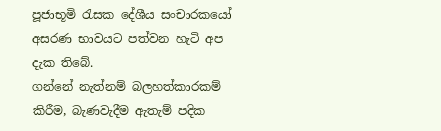පූජාභූමි රැසක දේශීය සංචාරකයෝ අසරණ භාවයට පත්වන හැටි අප දැක තිබේ.
ගන්නේ නැත්නම් බලහත්කාරකම් කිරීම, බැණවැදීම ඇතැම් පදික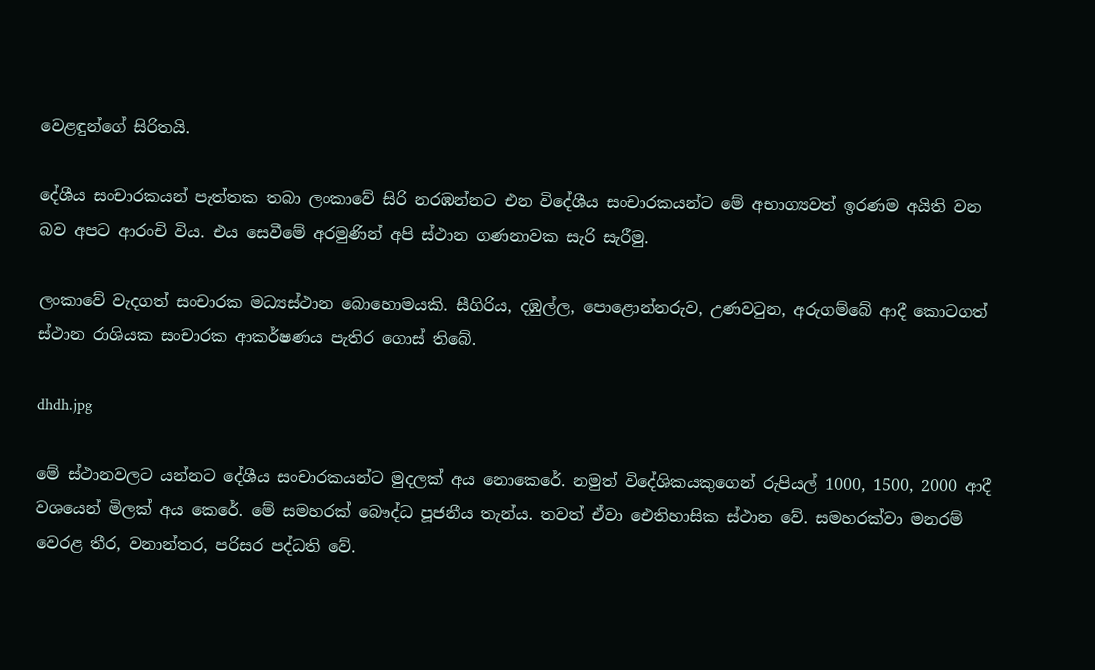වෙළඳුන්ගේ සිරිතයි.

දේශීය සංචාරකයන් පැත්තක තබා ලංකාවේ සිරි නරඹන්නට එන විදේශීය සංචාරකයන්ට මේ අභාග්‍යවත් ඉරණම අයිති වන බව අපට ආරංචි විය. එය සෙවීමේ අරමුණින් අපි ස්ථාන ගණනාවක සැරි සැරීමු.

ලංකාවේ වැදගත් සංචාරක මධ්‍යස්ථාන බොහොමයකි. සීගිරිය, දඹුල්ල, පොළොන්නරුව, උණවටුන, අරුගම්බේ ආදී කොටගත් ස්ථාන රාශියක සංචාරක ආකර්ෂණය පැතිර ගොස් තිබේ.

dhdh.jpg

මේ ස්ථානවලට යන්නට දේශීය සංචාරකයන්ට මුදලක් අය නොකෙරේ. නමුත් විදේශිකයකුගෙන් රුපියල් 1000, 1500, 2000 ආදී වශයෙන් මිලක් අය කෙරේ. මේ සමහරක් බෞද්ධ පූජනීය තැන්ය. තවත් ඒවා ඓතිහාසික ස්ථාන වේ. සමහරක්වා මනරම් වෙරළ තීර, වනාන්තර, පරිසර පද්ධති වේ.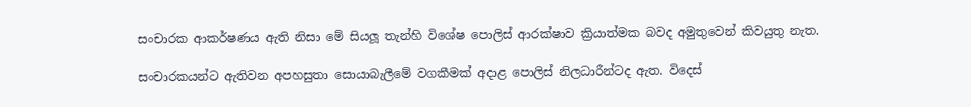සංචාරක ආකර්ෂණය ඇති නිසා මේ සියලූ තැන්හි විශේෂ පොලිස් ආරක්ෂාව ක්‍රියාත්මක බවද අමුතුවෙන් කිවයුතු නැත.

සංචාරකයන්ට ඇතිවන අපහසුතා සොයාබැලීමේ වගකීමක් අදාළ පොලිස් නිලධාරීන්ටද ඇත. විදෙස්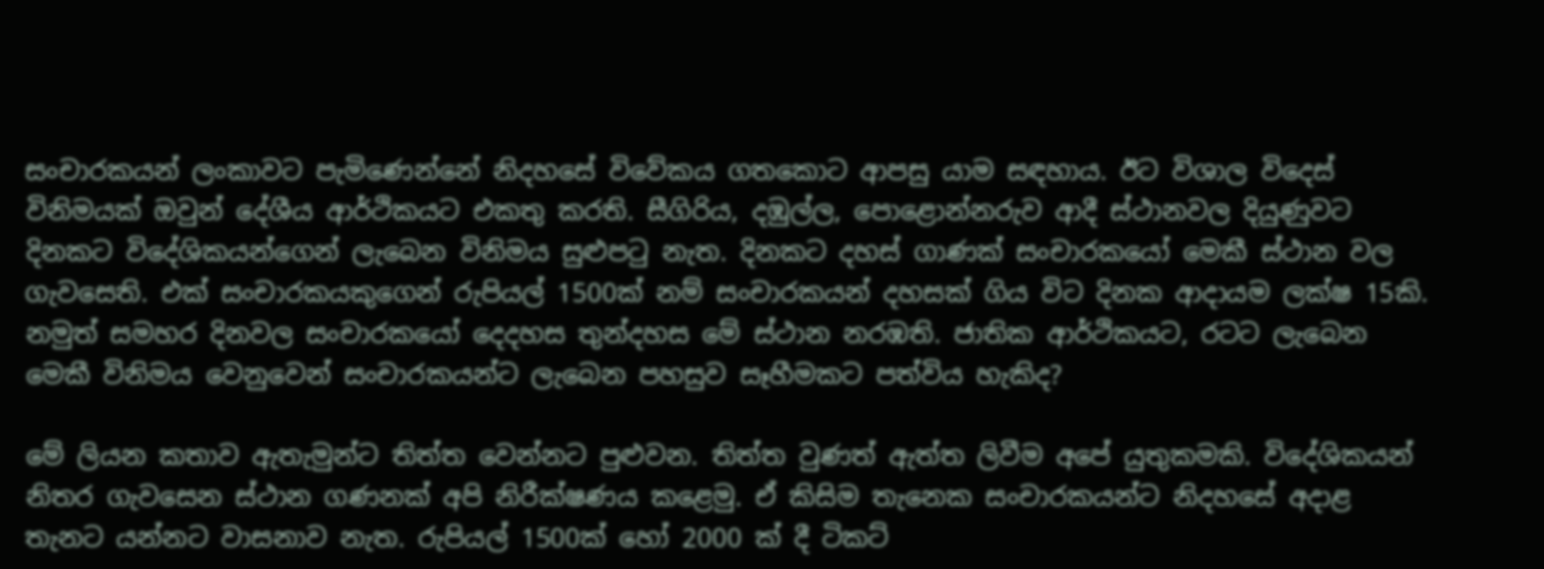සංචාරකයන් ලංකාවට පැමිණෙන්නේ නිදහසේ විවේකය ගතකොට ආපසු යාම සඳහාය. ඊට විශාල විදෙස් විනිමයක් ඔවුන් දේශීය ආර්ථිකයට එකතු කරති. සීගිරිය, දඹුල්ල, පොළොන්නරුව ආදී ස්ථානවල දියුණුවට දිනකට විදේශිකයන්ගෙන් ලැබෙන විනිමය සුළුපටු නැත. දිනකට දහස් ගාණක් සංචාරකයෝ මෙකී ස්ථාන වල ගැවසෙති. එක් සංචාරකයකුගෙන් රුපියල් 1500ක් නම් සංචාරකයන් දහසක් ගිය විට දිනක ආදායම ලක්ෂ 15කි. නමුත් සමහර දිනවල සංචාරකයෝ දෙදහස තුන්දහස මේ ස්ථාන නරඹති. ජාතික ආර්ථිකයට, රටට ලැබෙන මෙකී විනිමය වෙනුවෙන් සංචාරකයන්ට ලැබෙන පහසුව සෑහීමකට පත්විය හැකිද?

මේ ලියන කතාව ඇතැමුන්ට තිත්ත වෙන්නට පුළුවන. තිත්ත වුණත් ඇත්ත ලිවීම අපේ යුතුකමකි. විදේශිකයන් නිතර ගැවසෙන ස්ථාන ගණනක් අපි නිරීක්ෂණය කළෙමු. ඒ කිසිම තැනෙක සංචාරකයන්ට නිදහසේ අදාළ තැනට යන්නට වාසනාව නැත. රුපියල් 1500ක් හෝ 2000 ක් දී ටිකට්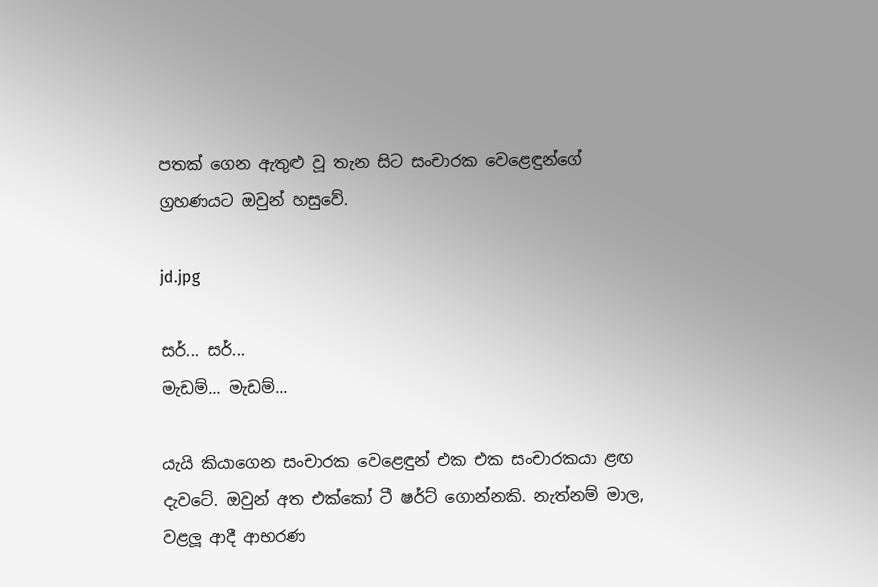පතක් ගෙන ඇතුළු වූ තැන සිට සංචාරක වෙළෙඳුන්ගේ ග්‍රහණයට ඔවුන් හසුවේ.

jd.jpg

සර්... සර්...
මැඩම්... මැඩම්...

යැයි කියාගෙන සංචාරක වෙළෙඳුන් එක එක සංචාරකයා ළඟ දැවටේ. ඔවුන් අත එක්කෝ ටී ෂර්ට් ගොන්නකි. නැත්නම් මාල, වළලූ ආදී ආභරණ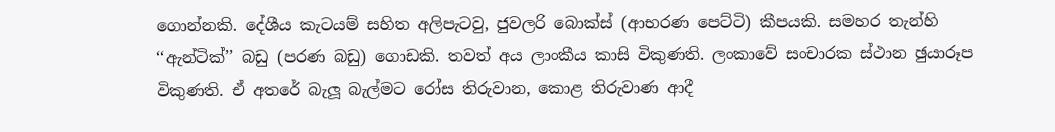ගොන්නකි. දේශීය කැටයම් සහිත අලිපැටවු, ජුවලරි බොක්ස් (ආභරණ පෙට්ටි) කීපයකි. සමහර තැන්හි ‘‘ඇන්ටික්’’ බඩු (පරණ බඩු) ගොඩකි. තවත් අය ලාංකීය කාසි විකුණති. ලංකාවේ සංචාරක ස්ථාන ඡුයාරූප විකුණති. ඒ අතරේ බැලූ බැල්මට රෝස තිරුවාන, කොළ තිරුවාණ ආදී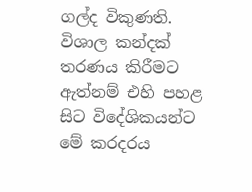ගල්ද විකුණති.
විශාල කන්දක් තරණය කිරීමට ඇත්නම් එහි පහළ සිට විදේශිකයන්ට මේ කරදරය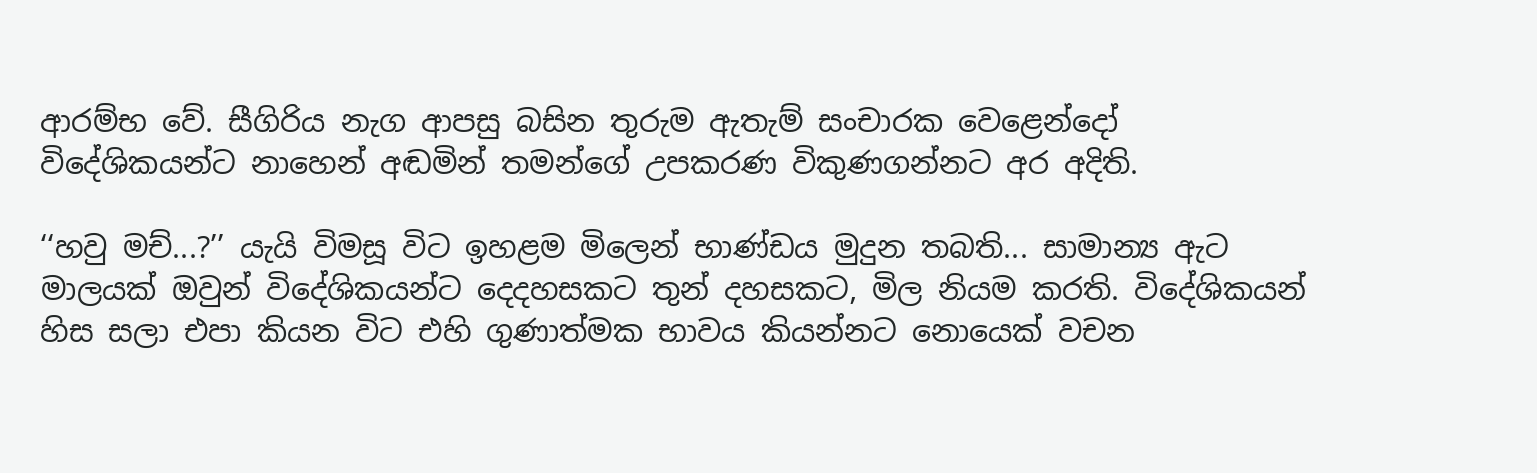ආරම්භ වේ. සීගිරිය නැග ආපසු බසින තුරුම ඇතැම් සංචාරක වෙළෙන්දෝ විදේශිකයන්ට නාහෙන් අඬමින් තමන්ගේ උපකරණ විකුණගන්නට අර අදිති.

‘‘හවු මච්...?’’ යැයි විමසූ විට ඉහළම මිලෙන් භාණ්ඩය මුදුන තබති... සාමාන්‍ය ඇට මාලයක් ඔවුන් විදේශිකයන්ට දෙදහසකට තුන් දහසකට, මිල නියම කරති. විදේශිකයන් හිස සලා එපා කියන විට එහි ගුණාත්මක භාවය කියන්නට නොයෙක් වචන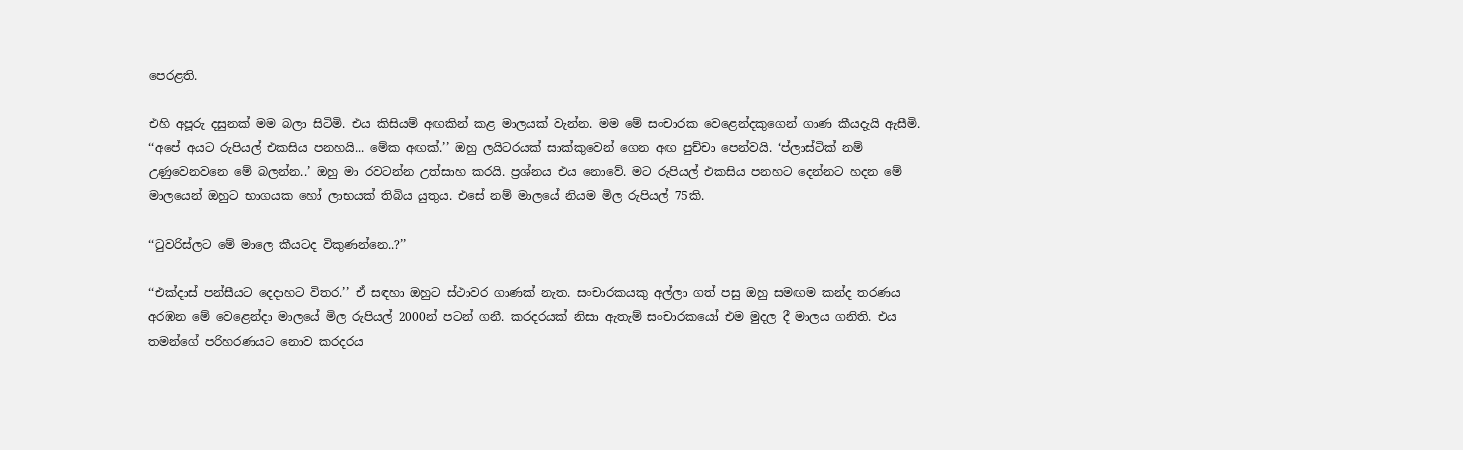පෙරළති.

එහි අපූරු දසුනක් මම බලා සිටිමි. එය කිසියම් අඟකින් කළ මාලයක් වැන්න. මම මේ සංචාරක වෙළෙන්දකුගෙන් ගාණ කීයදැයි ඇසීමි.
‘‘අපේ අයට රුපියල් එකසිය පනහයි... මේක අඟක්.’’ ඔහු ලයිටරයක් සාක්කුවෙන් ගෙන අඟ පුච්චා පෙන්වයි. ‘ප්ලාස්ටික් නම් උණුවෙනවනෙ මේ බලන්න..’ ඔහු මා රවටන්න උත්සාහ කරයි. ප්‍රශ්නය එය නොවේ. මට රුපියල් එකසිය පනහට දෙන්නට හදන මේ මාලයෙන් ඔහුට භාගයක හෝ ලාභයක් තිබිය යුතුය. එසේ නම් මාලයේ නියම මිල රුපියල් 75කි.

‘‘ටුවරිස්ලට මේ මාලෙ කීයටද විකුණන්නෙ..?’’

‘‘එක්දාස් පන්සීයට දෙදාහට විතර.’’ ඒ සඳහා ඔහුට ස්ථාවර ගාණක් නැත. සංචාරකයකු අල්ලා ගත් පසු ඔහු සමඟම කන්ද තරණය අරඹන මේ වෙළෙන්දා මාලයේ මිල රුපියල් 2000න් පටන් ගනී. කරදරයක් නිසා ඇතැම් සංචාරකයෝ එම මුදල දී මාලය ගනිති. එය තමන්ගේ පරිහරණයට නොව කරදරය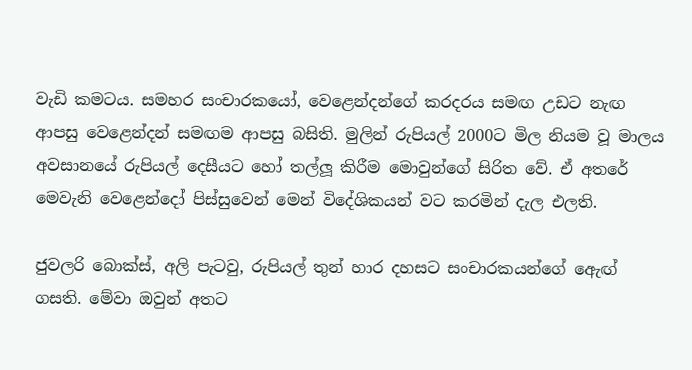වැඩි කමටය. සමහර සංචාරකයෝ, වෙළෙන්දන්ගේ කරදරය සමඟ උඩට නැඟ ආපසු වෙළෙන්දන් සමඟම ආපසු බසිති. මුලින් රුපියල් 2000ට මිල නියම වූ මාලය අවසානයේ රුපියල් දෙසීයට හෝ තල්ලූ කිරීම මොවුන්ගේ සිරිත වේ. ඒ අතරේ මෙවැනි වෙළෙන්දෝ පිස්සුවෙන් මෙන් විදේශිකයන් වට කරමින් දැල එලති.

ජුවලරි බොක්ස්, අලි පැටවු, රුපියල් තුන් හාර දහසට සංචාරකයන්ගේ ඇෙඟ් ගසති. මේවා ඔවුන් අතට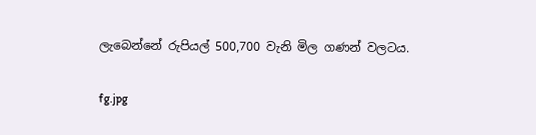ලැබෙන්නේ රුපියල් 500,700 වැනි මිල ගණන් වලටය.

fg.jpg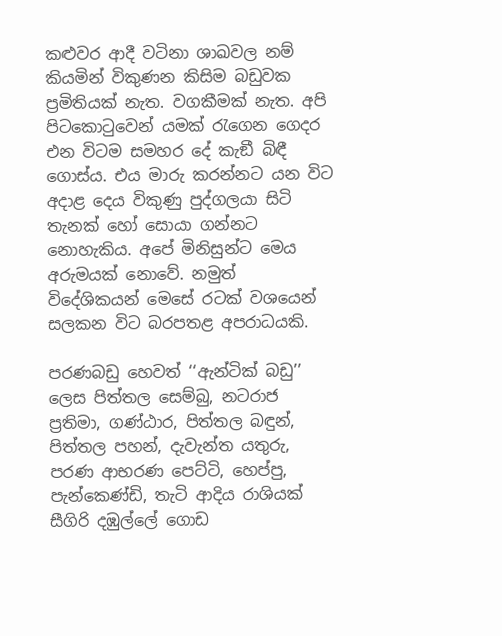කළුවර ආදී වටිනා ශාඛවල නම් කියමින් විකුණන කිසිම බඩුවක ප්‍රමිතියක් නැත. වගකීමක් නැත. අපි පිටකොටුවෙන් යමක් රැගෙන ගෙදර එන විටම සමහර දේ කැඞී බිඳී ගොස්ය. එය මාරු කරන්නට යන විට අදාළ දෙය විකුණු පුද්ගලයා සිටි තැනක් හෝ සොයා ගන්නට නොහැකිය. අපේ මිනිසුන්ට මෙය අරුමයක් නොවේ. නමුත් විදේශිකයන් මෙසේ රටක් වශයෙන් සලකන විට බරපතළ අපරාධයකි.

පරණබඩු හෙවත් ‘‘ඇන්ටික් බඩු’’ ලෙස පිත්තල සෙම්බු, නටරාජ ප්‍රතිමා, ගණ්ඨාර, පිත්තල බඳුන්, පිත්තල පහන්, දැවැන්ත යතුරු, පරණ ආභරණ පෙට්ටි, හෙප්පු, පැන්කෙණ්ඩි, තැටි ආදිය රාශියක් සීගිරි දඹුල්ලේ ගොඩ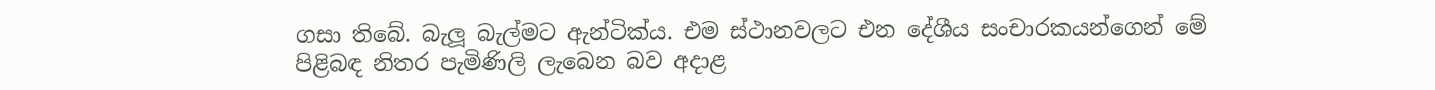ගසා තිබේ. බැලූ බැල්මට ඇන්ටික්ය. එම ස්ථානවලට එන දේශීය සංචාරකයන්ගෙන් මේ පිළිබඳ නිතර පැමිණිලි ලැබෙන බව අදාළ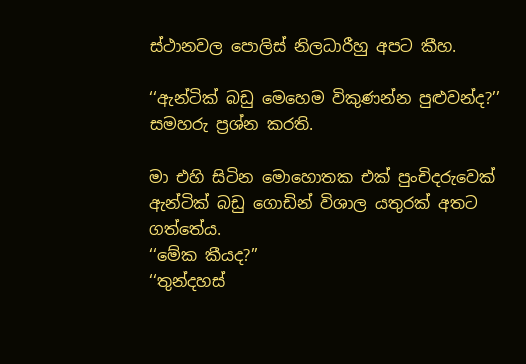ස්ථානවල පොලිස් නිලධාරීහු අපට කීහ.

‘‘ඇන්ටික් බඩු මෙහෙම විකුණන්න පුළුවන්ද?’’ සමහරු ප්‍රශ්න කරති.

මා එහි සිටින මොහොතක එක් පුංචිදරුවෙක් ඇන්ටික් බඩු ගොඩින් විශාල යතුරක් අතට ගත්තේය.
‘‘මේක කීයද?’’
‘‘තුන්දහස්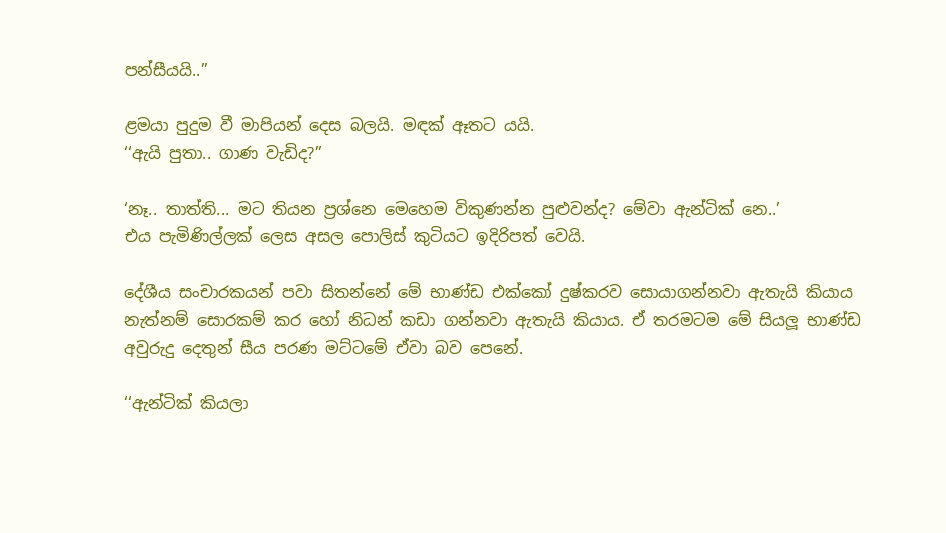පන්සීයයි..’’

ළමයා පුදුම වී මාපියන් දෙස බලයි. මඳක් ඈතට යයි.
‘‘ඇයි පුතා.. ගාණ වැඩිද?’’

‘නෑ.. තාත්ති... මට තියන ප්‍රශ්නෙ මෙහෙම විකුණන්න පුළුවන්ද? මේවා ඇන්ටික් නෙ..’
එය පැමිණිල්ලක් ලෙස අසල පොලිස් කුටියට ඉදිරිපත් වෙයි.

දේශීය සංචාරකයන් පවා සිතන්නේ මේ භාණ්ඩ එක්කෝ දුෂ්කරව සොයාගන්නවා ඇතැයි කියාය නැත්නම් සොරකම් කර හෝ නිධන් කඩා ගන්නවා ඇතැයි කියාය. ඒ තරමටම මේ සියලූ භාණ්ඩ අවුරුදු දෙතුන් සීය පරණ මට්ටමේ ඒවා බව පෙනේ.

‘‘ඇන්ටික් කියලා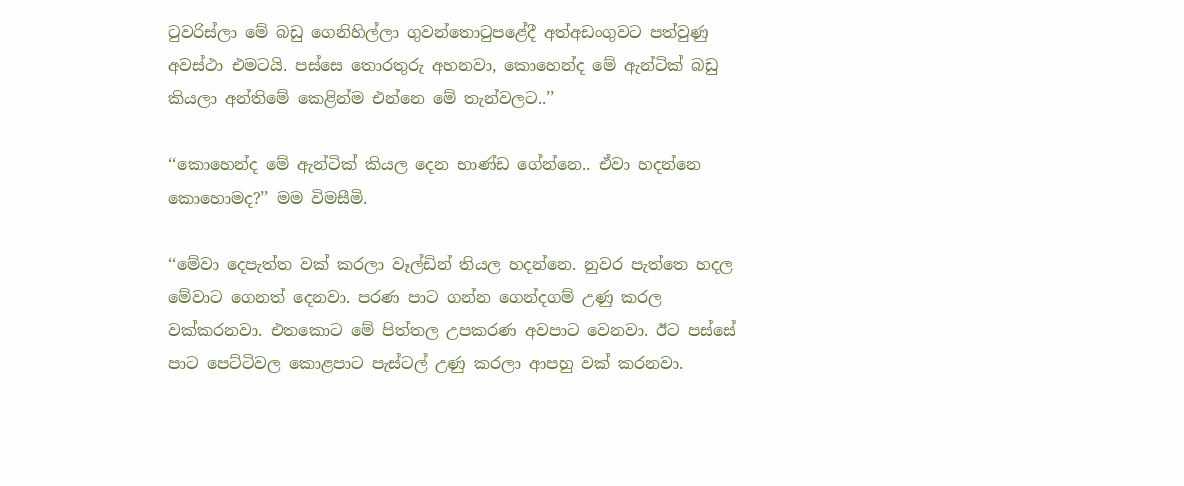ටුවරිස්ලා මේ බඩු ගෙනිහිල්ලා ගුවන්තොටුපළේදී අත්අඩංගුවට පත්වුණු අවස්ථා එමටයි. පස්සෙ තොරතුරු අහනවා, කොහෙන්ද මේ ඇන්ටික් බඩු කියලා අන්තිමේ කෙළින්ම එන්නෙ මේ තැන්වලට..’’

‘‘කොහෙන්ද මේ ඇන්ටික් කියල දෙන භාණ්ඩ ගේන්නෙ.. ඒවා හදන්නෙ කොහොමද?’’ මම විමසීමි.

‘‘මේවා දෙපැත්ත වක් කරලා වෑල්ඩින් තියල හදන්නෙ. නුවර පැත්තෙ හදල මේවාට ගෙනත් දෙනවා. පරණ පාට ගන්න ගෙන්දගම් උණු කරල වක්කරනවා. එතකොට මේ පිත්තල උපකරණ අවපාට වෙනවා. ඊට පස්සේ පාට පෙට්ටිවල කොළපාට පැස්ටල් උණු කරලා ආපහු වක් කරනවා.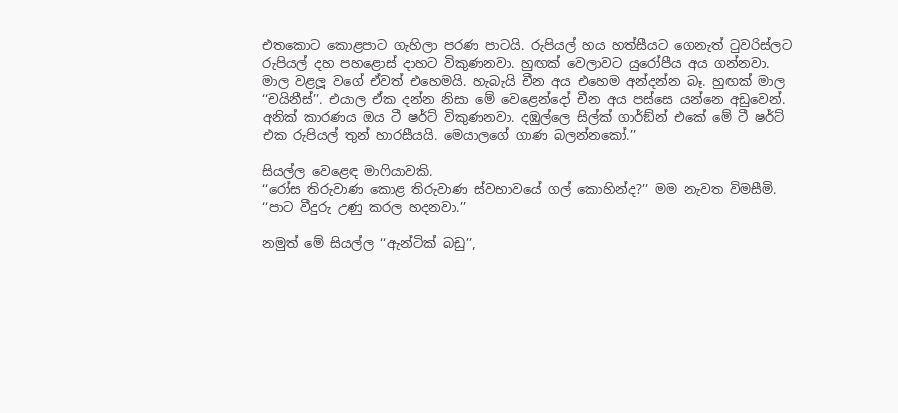එතකොට කොළපාට ගැහිලා පරණ පාටයි. රුපියල් හය හත්සීයට ගෙනැත් ටුවරිස්ලට රුපියල් දහ පහළොස් දාහට විකුණනවා. හුඟක් වෙලාවට යුරෝපීය අය ගන්නවා. මාල වළලූ වගේ ඒවත් එහෙමයි. හැබැයි චීන අය එහෙම අන්දන්න බෑ. හුඟක් මාල ‘‘චයිනීස්’’. එයාල ඒක දන්න නිසා මේ වෙළෙන්දෝ චීන අය පස්සෙ යන්නෙ අඩුවෙන්. අනික් කාරණය ඔය ටී ෂර්ට් විකුණනවා. දඹුල්ලෙ සිල්ක් ගාර්ඞ්න් එකේ මේ ටී ෂර්ට් එක රුපියල් තුන් හාරසීයයි. මෙයාලගේ ගාණ බලන්නකෝ.’’

සියල්ල වෙළෙඳ මාෆියාවකි.
‘‘රෝස තිරුවාණ කොළ තිරුවාණ ස්වභාවයේ ගල් කොහින්ද?’’ මම නැවත විමසීමි.
‘‘පාට වීදුරු උණු කරල හදනවා.’’

නමුත් මේ සියල්ල ‘‘ඇන්ටික් බඩු’’,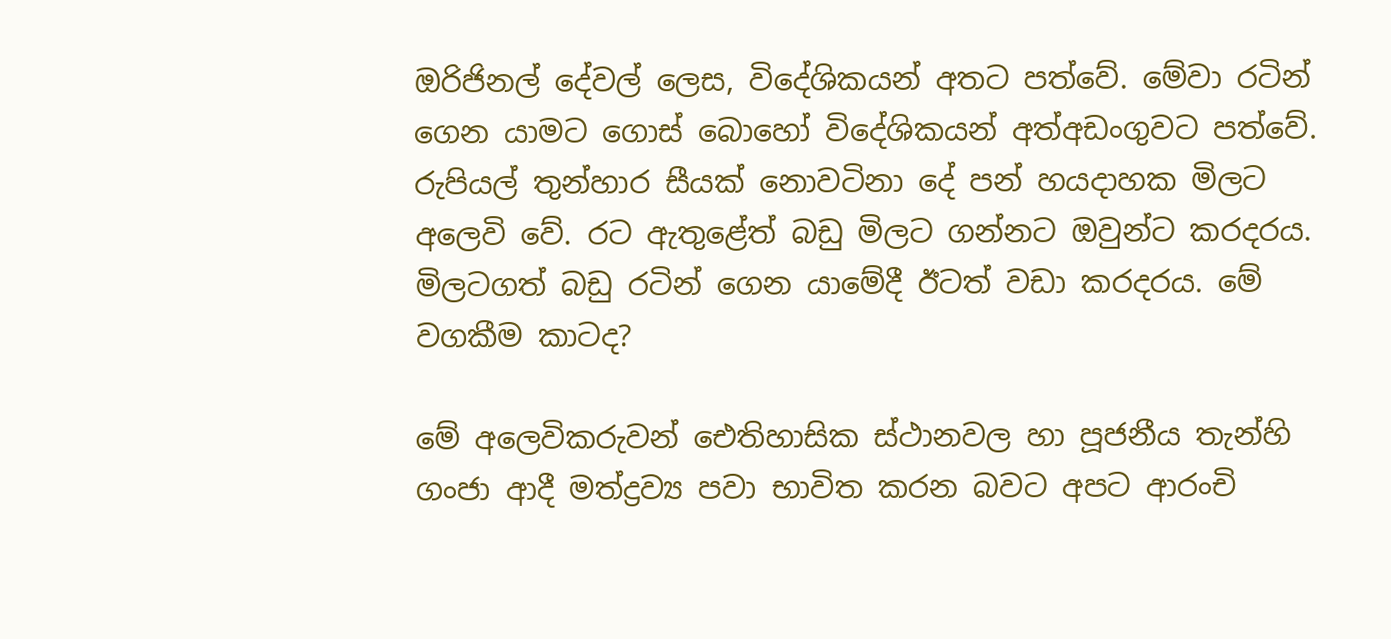ඔරිජිනල් දේවල් ලෙස, විදේශිකයන් අතට පත්වේ. මේවා රටින් ගෙන යාමට ගොස් බොහෝ විදේශිකයන් අත්අඩංගුවට පත්වේ. රුපියල් තුන්හාර සීයක් නොවටිනා දේ පන් හයදාහක මිලට අලෙවි වේ. රට ඇතුළේත් බඩු මිලට ගන්නට ඔවුන්ට කරදරය. මිලටගත් බඩු රටින් ගෙන යාමේදී ඊටත් වඩා කරදරය. මේ වගකීම කාටද?

මේ අලෙවිකරුවන් ඓතිහාසික ස්ථානවල හා පූජනීය තැන්හි ගංජා ආදී මත්ද්‍රව්‍ය පවා භාවිත කරන බවට අපට ආරංචි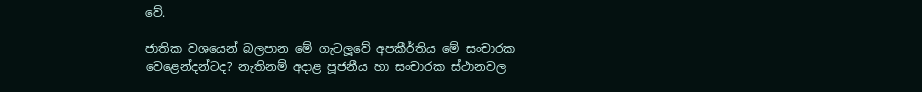වේ.

ජාතික වශයෙන් බලපාන මේ ගැටලූවේ අපකීර්තිය මේ සංචාරක වෙළෙන්දන්ටද? නැතිනම් අදාළ පූජනීය හා සංචාරක ස්ථානවල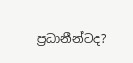ප්‍රධානීන්ටද?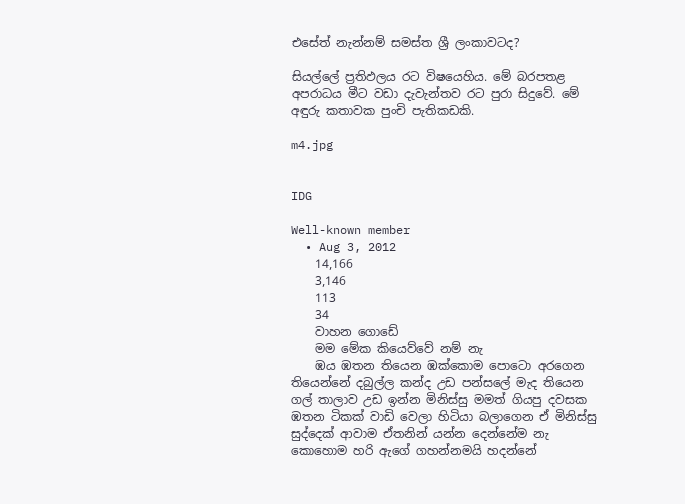එසේත් නැන්නම් සමස්ත ශ්‍රී ලංකාවටද?

සියල්ලේ ප්‍රතිඵලය රට විෂයෙහිය. මේ බරපතළ අපරාධය මීට වඩා දැවැන්තව රට පුරා සිදුවේ. මේ අඳුරු කතාවක පුංචි පැතිකඩකි.

m4.jpg


IDG

Well-known member
  • Aug 3, 2012
    14,166
    3,146
    113
    34
    වාහන ගොඩේ
    මම මේක කියෙව්වේ නම් නැ
    ඹය ඹතන තියෙන ඹක්කොම පොටො අරගෙන තියෙන්නේ දබුල්ල කන්ද උඩ පන්සලේ මැද තියෙන ගල් තාලාව උඩ ඉන්න මිනිස්සු මමත් ගියපු දවසක ඹතන ටිකක් වාඩි වෙලා හිටියා බලාගෙන ඒ මිනිස්සු සුද්දෙක් ආවාම ඒතනින් යන්න දෙන්නේම නැ කොහොම හරි ඇගේ ගහන්නමයි හදන්නේ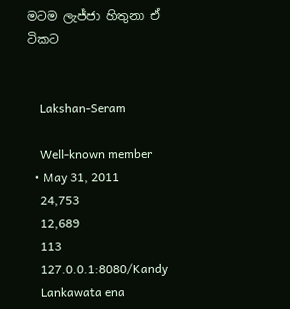මටම ලැජ්ජා හිතුනා ඒ ටිකට


    Lakshan-Seram

    Well-known member
  • May 31, 2011
    24,753
    12,689
    113
    127.0.0.1:8080/Kandy
    Lankawata ena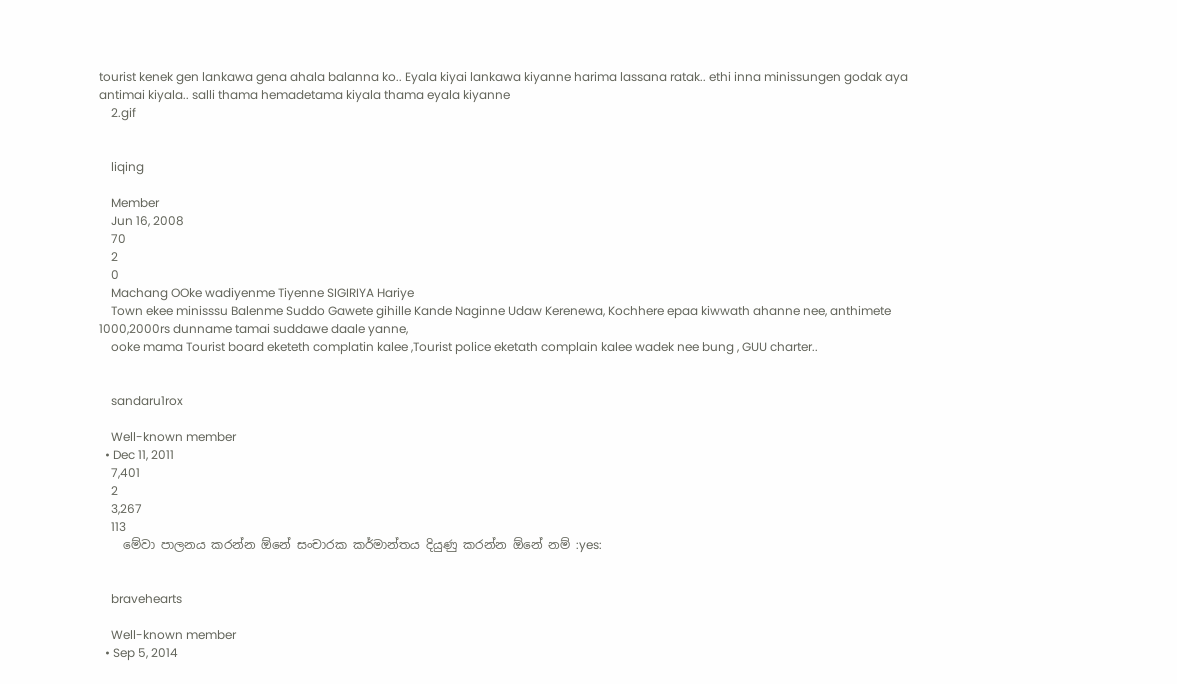tourist kenek gen lankawa gena ahala balanna ko.. Eyala kiyai lankawa kiyanne harima lassana ratak.. ethi inna minissungen godak aya antimai kiyala.. salli thama hemadetama kiyala thama eyala kiyanne
    2.gif


    liqing

    Member
    Jun 16, 2008
    70
    2
    0
    Machang OOke wadiyenme Tiyenne SIGIRIYA Hariye
    Town ekee minisssu Balenme Suddo Gawete gihille Kande Naginne Udaw Kerenewa, Kochhere epaa kiwwath ahanne nee, anthimete 1000,2000rs dunname tamai suddawe daale yanne,
    ooke mama Tourist board eketeth complatin kalee ,Tourist police eketath complain kalee wadek nee bung , GUU charter..


    sandaru1rox

    Well-known member
  • Dec 11, 2011
    7,401
    2
    3,267
    113
    මේවා පාලනය කරන්න ඕනේ සංචාරක කර්මාන්තය දියුණු කරන්න ඕනේ නම් :yes:


    bravehearts

    Well-known member
  • Sep 5, 2014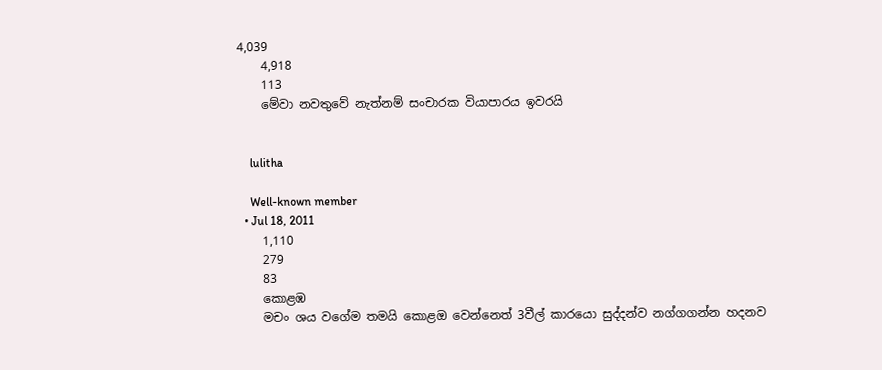4,039
    4,918
    113
    මේවා නවතුවේ නැත්නම් සංචාරක වියාපාරය ඉවරයි


    lulitha

    Well-known member
  • Jul 18, 2011
    1,110
    279
    83
    කොළඹ
    මචං ශය වගේම තමයි කොළඔ වෙන්නෙත් 3වීල් කාරයො සුද්දන්ව නග්ගගන්න හදනව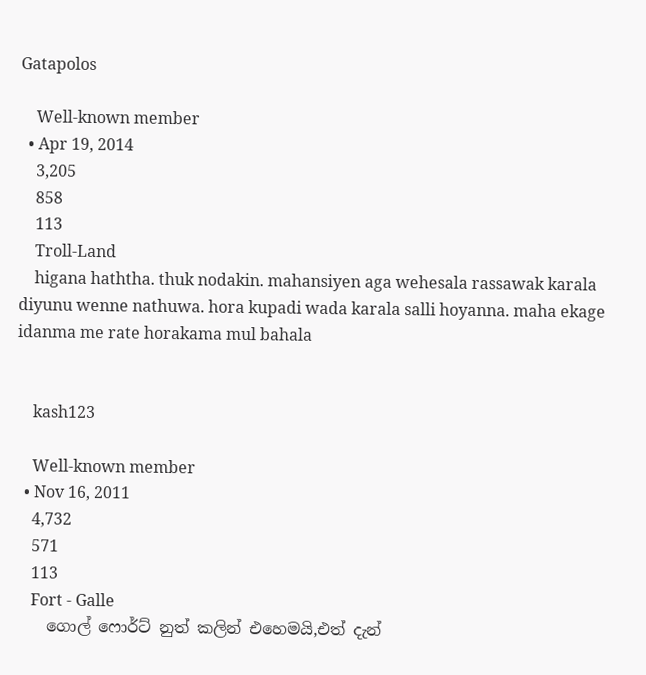Gatapolos

    Well-known member
  • Apr 19, 2014
    3,205
    858
    113
    Troll-Land
    higana haththa. thuk nodakin. mahansiyen aga wehesala rassawak karala diyunu wenne nathuwa. hora kupadi wada karala salli hoyanna. maha ekage idanma me rate horakama mul bahala


    kash123

    Well-known member
  • Nov 16, 2011
    4,732
    571
    113
    Fort - Galle
    ගොල් ෆොර්ට් නුත් කලින් එහෙමයි,එත් දැන්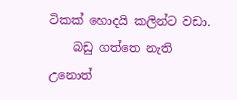ටිකක් හොදයි කලින්ට වඩා.
    බඩු ගත්තෙ නැති උනොත්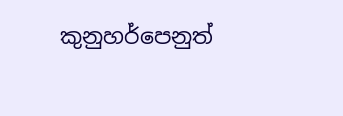කුනුහර්පෙනුත්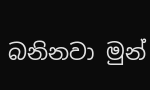බනිනවා මුන්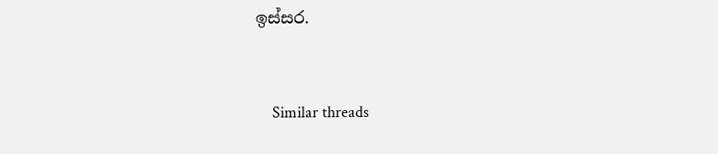ඉස්සර.


    Similar threads